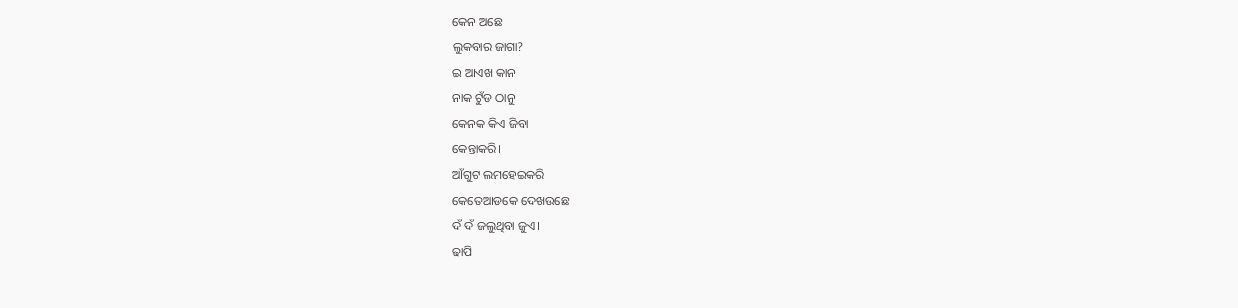କେନ ଅଛେ
ଲୁକବାର ଜାଗା?
ଇ ଆଏଖ କାନ
ନାକ ଟୁଁଡ ଠାନୁ
କେନକ କିଏ ଜିବା
କେନ୍ତାକରି।
ଆଁଗୁଟ ଲମହେଇକରି
କେତେଆଡକେ ଦେଖଉଛେ
ଦଁ ଦଁ ଜଲୁଥିବା ଜୁଏ।
ଢାପି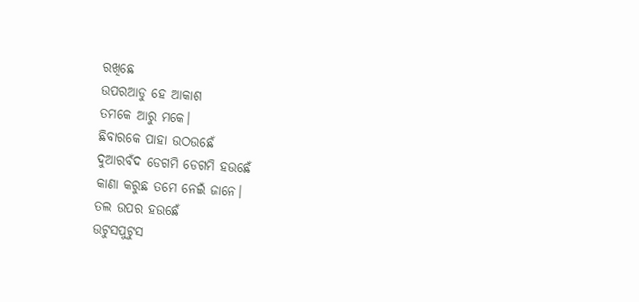ରଖିଛେ
ଉପରଆଡୁ ହେ ଆକାଶ
ତମକେ ଆରୁ ମକେ।
ଛିବାରକେ ପାହା ଉଠଉଛେଁ
ଦୁଆରବଁଦ ଡେଗମି ଡେଗମି ହଉଛେଁ
କାଣା କରୁଛ ତମେ ନେଇଁ ଜାନେ।
ତଲ ଉପର ହଉଛେଁ
ଉଟୁସପୁଟୁସ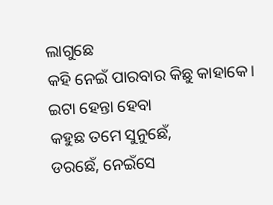ଲାଗୁଛେ
କହି ନେଇଁ ପାରବାର କିଛୁ କାହାକେ।
ଇଟା ହେନ୍ତା ହେବା
କହୁଛ ତମେ ସୁନୁଛେଁ,
ଡରଛେଁ, ନେଇଁସେ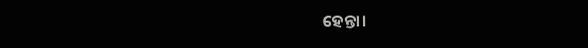ହେନ୍ତା।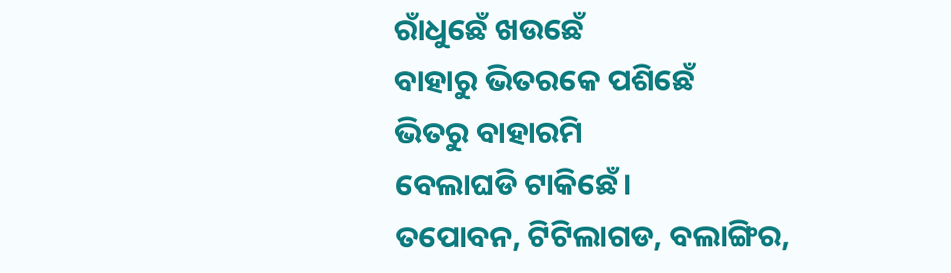ରାଁଧୁଛେଁ ଖଉଛେଁ
ବାହାରୁ ଭିତରକେ ପଶିଛେଁ
ଭିତରୁ ବାହାରମି
ବେଲାଘଡି ଟାକିଛେଁ।
ତପୋବନ, ଟିଟିଲାଗଡ, ବଲାଙ୍ଗିର,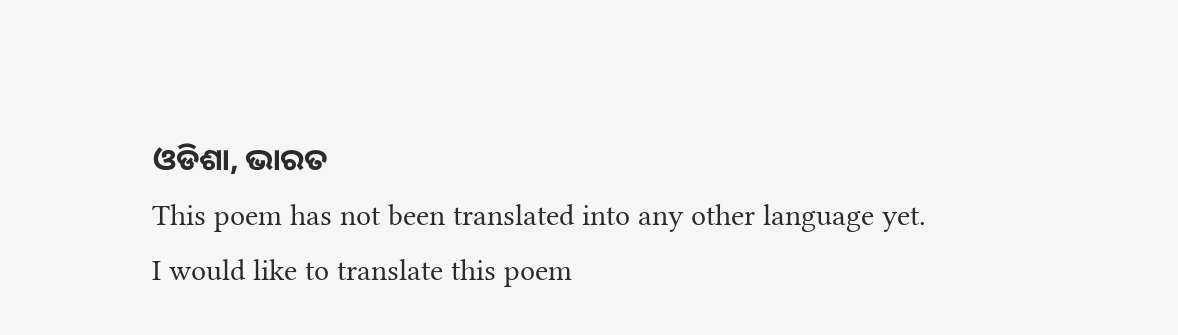ଓଡିଶା, ଭାରତ
This poem has not been translated into any other language yet.
I would like to translate this poem